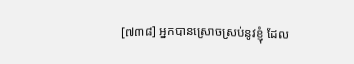[៧៣៨] អ្នកបានស្រោចស្រប់នូវខ្ញុំ ដែល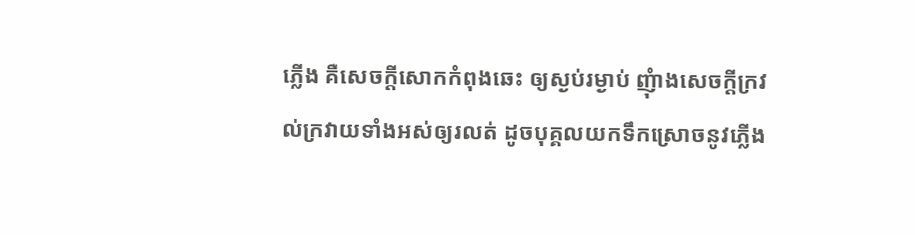ភ្លើង គឺសេចក្តីសោកកំពុងឆេះ ឲ្យស្ងប់រម្ងាប់ ញុំាងសេចក្តីក្រវល់ក្រវាយទាំងអស់ឲ្យរលត់ ដូចបុគ្គលយកទឹកស្រោចនូវភ្លើង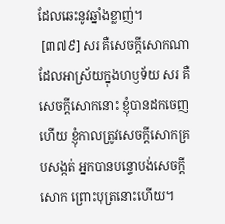ដែលឆេះនូវឆ្នាំងខ្លាញ់។
 [៣៧៩] សរ គឺសេចក្តីសោកណា ដែលអាស្រ័យក្នុងហឫទ័យ សរ គឺសេចក្តីសោកនោះ ខ្ញុំបានដកចេញហើយ ខ្ញុំកាលត្រូវសេចក្តីសោកគ្របសង្កត់ អ្នកបានបន្ទោបង់សេចក្តីសោក ព្រោះបុត្រនោះហើយ។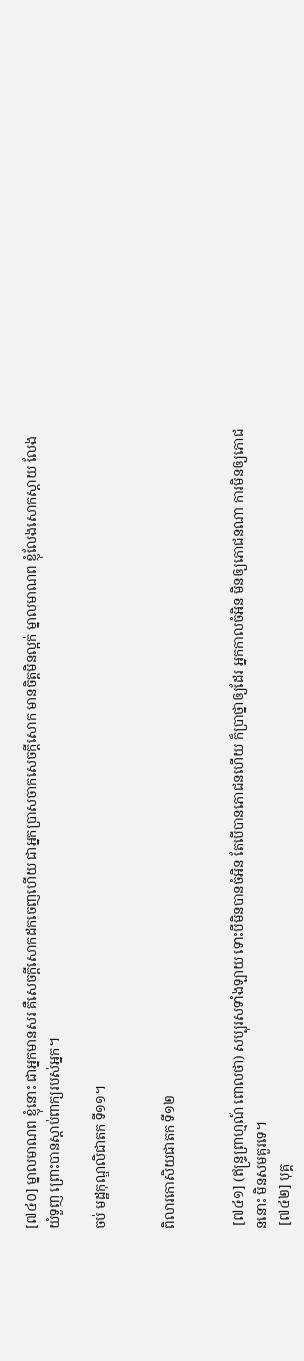[៧៤០] ម្នាលមាណព ខ្ញុំនោះ ជាអ្នកមានសរ គឺសេចក្តីសោកដកចេញហើយ ជាអ្នកប្រាសចាកសេចក្តីសោក មានចិត្តមិនល្អក់ ម្នាលមាណព ខ្ញុំលែងសោកស្តាយ លែងយំទួញ ព្រោះបានស្តាប់ពាក្យរបស់អ្នក។

ចប់ មដ្ឋកុណ្ឌលិជាតក ទី១១។


ពិលារកោសិយជាតក ទី១២


 [៧៤១] (ឥន្ទ្រព្រាហ្មណ៍ ពោលថា) សប្បុរសទាំងឡាយ ទោះបីមិនបានចំអិន តែបើបានភោជនហើយ ក៏ប្រាថ្នាឲ្យដែរ អ្នកកាលចំអិន មិនឲ្យភោជនណា ការមិនឲ្យភោជននោះ មិនសមគួរទេ។
 [៧៤២] បុគ្គ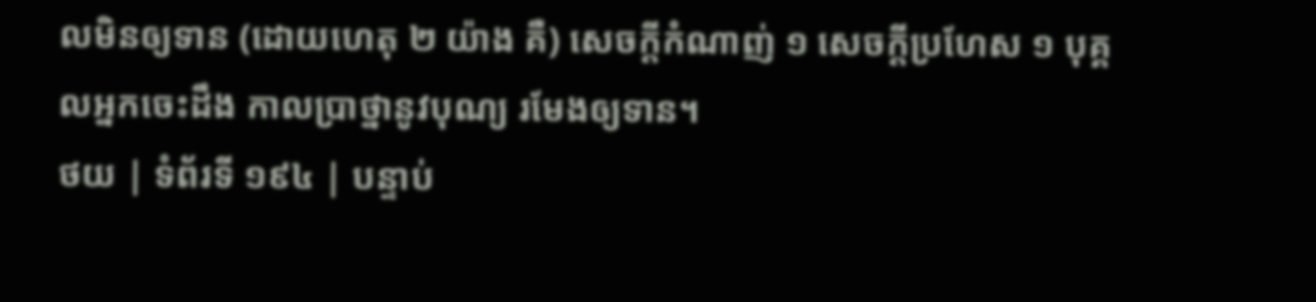លមិនឲ្យទាន (ដោយហេតុ ២ យ៉ាង គឺ) សេចក្តីកំណាញ់ ១ សេចក្តីប្រហែស ១ បុគ្គលអ្នកចេះដឹង កាលប្រាថ្នានូវបុណ្យ រមែងឲ្យទាន។
ថយ | ទំព័រទី ១៩៤ | បន្ទាប់